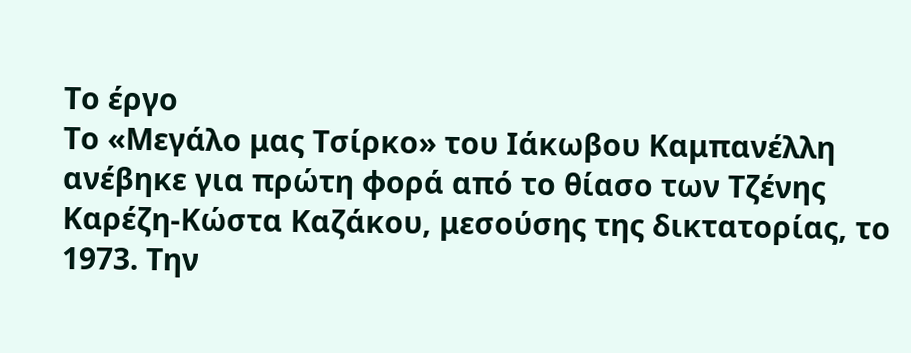Το έργο
Το «Μεγάλο μας Τσίρκο» του Ιάκωβου Καμπανέλλη ανέβηκε για πρώτη φορά από το θίασο των Τζένης Καρέζη-Κώστα Καζάκου, μεσούσης της δικτατορίας, το 1973. Την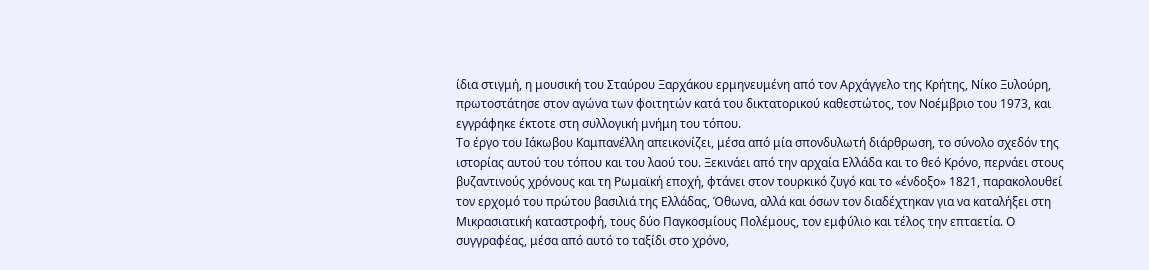ίδια στιγμή, η μουσική του Σταύρου Ξαρχάκου ερμηνευμένη από τον Αρχάγγελο της Κρήτης, Νίκο Ξυλούρη, πρωτοστάτησε στον αγώνα των φοιτητών κατά του δικτατορικού καθεστώτος, τον Νοέμβριο του 1973, και εγγράφηκε έκτοτε στη συλλογική μνήμη του τόπου.
Το έργο του Ιάκωβου Καμπανέλλη απεικονίζει, μέσα από μία σπονδυλωτή διάρθρωση, το σύνολο σχεδόν της ιστορίας αυτού του τόπου και του λαού του. Ξεκινάει από την αρχαία Ελλάδα και το θεό Κρόνο, περνάει στους βυζαντινούς χρόνους και τη Ρωμαϊκή εποχή, φτάνει στον τουρκικό ζυγό και το «ένδοξο» 1821, παρακολουθεί τον ερχομό του πρώτου βασιλιά της Ελλάδας, Όθωνα, αλλά και όσων τον διαδέχτηκαν για να καταλήξει στη Μικρασιατική καταστροφή, τους δύο Παγκοσμίους Πολέμους, τον εμφύλιο και τέλος την επταετία. Ο συγγραφέας, μέσα από αυτό το ταξίδι στο χρόνο,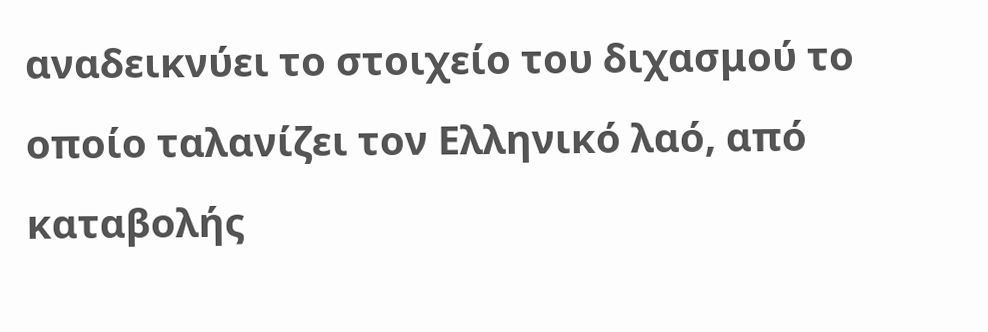αναδεικνύει το στοιχείο του διχασμού το οποίο ταλανίζει τον Ελληνικό λαό, από καταβολής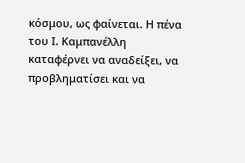κόσμου, ως φαίνεται. Η πένα του Ι. Καμπανέλλη καταφέρνει να αναδείξει, να προβληματίσει και να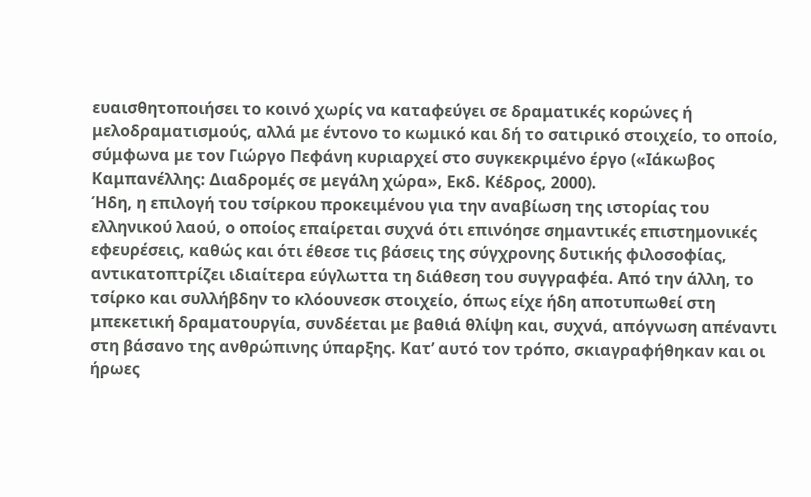ευαισθητοποιήσει το κοινό χωρίς να καταφεύγει σε δραματικές κορώνες ή μελοδραματισμούς, αλλά με έντονο το κωμικό και δή το σατιρικό στοιχείο, το οποίο, σύμφωνα με τον Γιώργο Πεφάνη κυριαρχεί στο συγκεκριμένο έργο («Ιάκωβος Καμπανέλλης: Διαδρομές σε μεγάλη χώρα», Εκδ. Κέδρος, 2000).
Ήδη, η επιλογή του τσίρκου προκειμένου για την αναβίωση της ιστορίας του ελληνικού λαού, ο οποίος επαίρεται συχνά ότι επινόησε σημαντικές επιστημονικές εφευρέσεις, καθώς και ότι έθεσε τις βάσεις της σύγχρονης δυτικής φιλοσοφίας, αντικατοπτρίζει ιδιαίτερα εύγλωττα τη διάθεση του συγγραφέα. Από την άλλη, το τσίρκο και συλλήβδην το κλόουνεσκ στοιχείο, όπως είχε ήδη αποτυπωθεί στη μπεκετική δραματουργία, συνδέεται με βαθιά θλίψη και, συχνά, απόγνωση απέναντι στη βάσανο της ανθρώπινης ύπαρξης. Κατ’ αυτό τον τρόπο, σκιαγραφήθηκαν και οι ήρωες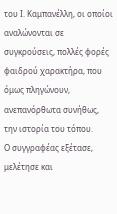του Ι. Καμπανέλλη, οι οποίοι αναλώνονται σε συγκρούσεις, πολλές φορές φαιδρού χαρακτήρα, που όμως πληγώνουν, ανεπανόρθωτα συνήθως, την ιστορία του τόπου.
Ο συγγραφέας εξέτασε, μελέτησε και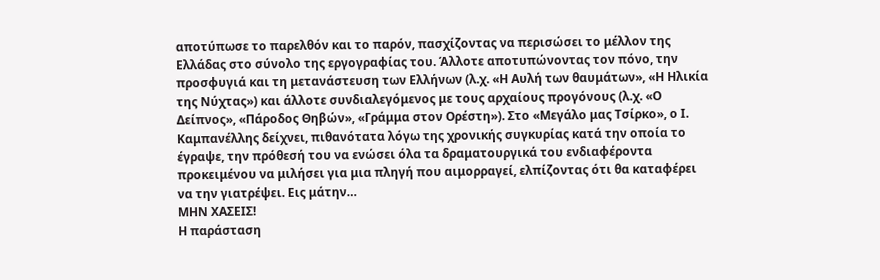αποτύπωσε το παρελθόν και το παρόν, πασχίζοντας να περισώσει το μέλλον της Ελλάδας στο σύνολο της εργογραφίας του. Άλλοτε αποτυπώνοντας τον πόνο, την προσφυγιά και τη μετανάστευση των Ελλήνων (λ.χ. «Η Αυλή των θαυμάτων», «Η Ηλικία της Νύχτας») και άλλοτε συνδιαλεγόμενος με τους αρχαίους προγόνους (λ.χ. «Ο Δείπνος», «Πάροδος Θηβών», «Γράμμα στον Ορέστη»). Στο «Μεγάλο μας Τσίρκο», ο Ι. Καμπανέλλης δείχνει, πιθανότατα λόγω της χρονικής συγκυρίας κατά την οποία το έγραψε, την πρόθεσή του να ενώσει όλα τα δραματουργικά του ενδιαφέροντα προκειμένου να μιλήσει για μια πληγή που αιμορραγεί, ελπίζοντας ότι θα καταφέρει να την γιατρέψει. Εις μάτην…
ΜΗΝ ΧΑΣΕΙΣ!
Η παράσταση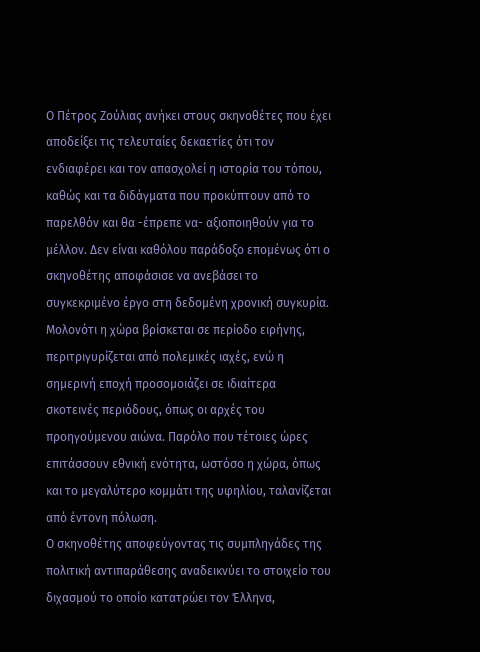Ο Πέτρος Ζούλιας ανήκει στους σκηνοθέτες που έχει αποδείξει τις τελευταίες δεκαετίες ότι τον ενδιαφέρει και τον απασχολεί η ιστορία του τόπου, καθώς και τα διδάγματα που προκύπτουν από το παρελθόν και θα -έπρεπε να- αξιοποιηθούν για το μέλλον. Δεν είναι καθόλου παράδοξο επομένως ότι ο σκηνοθέτης αποφάσισε να ανεβάσει το συγκεκριμένο έργο στη δεδομένη χρονική συγκυρία. Μολονότι η χώρα βρίσκεται σε περίοδο ειρήνης, περιτριγυρίζεται από πολεμικές ιαχές, ενώ η σημερινή εποχή προσομοιάζει σε ιδιαίτερα σκοτεινές περιόδους, όπως οι αρχές του προηγούμενου αιώνα. Παρόλο που τέτοιες ώρες επιτάσσουν εθνική ενότητα, ωστόσο η χώρα, όπως και το μεγαλύτερο κομμάτι της υφηλίου, ταλανίζεται από έντονη πόλωση.
Ο σκηνοθέτης αποφεύγοντας τις συμπληγάδες της πολιτική αντιπαράθεσης αναδεικνύει το στοιχείο του διχασμού το οποίο κατατρώει τον Έλληνα,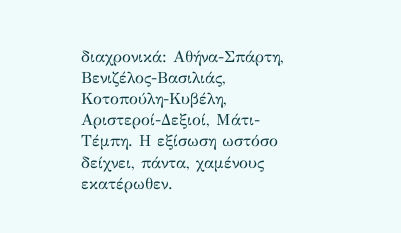διαχρονικά: Αθήνα-Σπάρτη, Βενιζέλος-Βασιλιάς, Κοτοπούλη-Κυβέλη, Αριστεροί-Δεξιοί, Μάτι-Τέμπη. Η εξίσωση ωστόσο δείχνει, πάντα, χαμένους εκατέρωθεν.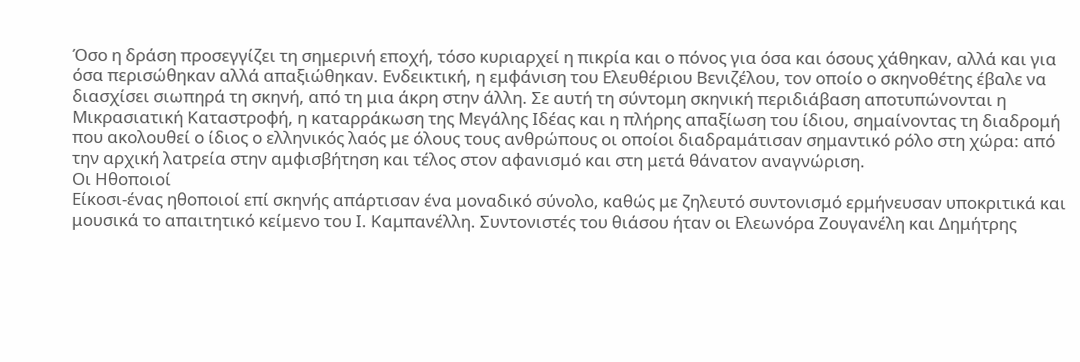Όσο η δράση προσεγγίζει τη σημερινή εποχή, τόσο κυριαρχεί η πικρία και ο πόνος για όσα και όσους χάθηκαν, αλλά και για όσα περισώθηκαν αλλά απαξιώθηκαν. Ενδεικτική, η εμφάνιση του Ελευθέριου Βενιζέλου, τον οποίο ο σκηνοθέτης έβαλε να διασχίσει σιωπηρά τη σκηνή, από τη μια άκρη στην άλλη. Σε αυτή τη σύντομη σκηνική περιδιάβαση αποτυπώνονται η Μικρασιατική Καταστροφή, η καταρράκωση της Μεγάλης Ιδέας και η πλήρης απαξίωση του ίδιου, σημαίνοντας τη διαδρομή που ακολουθεί ο ίδιος ο ελληνικός λαός με όλους τους ανθρώπους οι οποίοι διαδραμάτισαν σημαντικό ρόλο στη χώρα: από την αρχική λατρεία στην αμφισβήτηση και τέλος στον αφανισμό και στη μετά θάνατον αναγνώριση.
Οι Ηθοποιοί
Είκοσι-ένας ηθοποιοί επί σκηνής απάρτισαν ένα μοναδικό σύνολο, καθώς με ζηλευτό συντονισμό ερμήνευσαν υποκριτικά και μουσικά το απαιτητικό κείμενο του Ι. Καμπανέλλη. Συντονιστές του θιάσου ήταν οι Ελεωνόρα Ζουγανέλη και Δημήτρης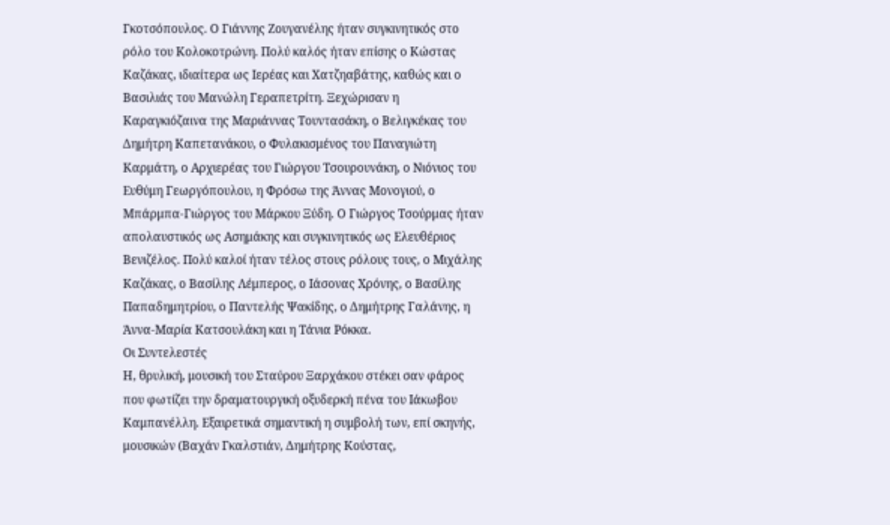Γκοτσόπουλος. Ο Γιάννης Ζουγανέλης ήταν συγκινητικός στο ρόλο του Κολοκοτρώνη. Πολύ καλός ήταν επίσης ο Κώστας Καζάκας, ιδιαίτερα ως Ιερέας και Χατζηαβάτης, καθώς και ο Βασιλιάς του Μανώλη Γεραπετρίτη. Ξεχώρισαν η Καραγκιόζαινα της Μαριάννας Τουντασάκη, ο Βελιγκέκας του Δημήτρη Καπετανάκου, ο Φυλακισμένος του Παναγιώτη Καρμάτη, ο Αρχιερέας του Γιώργου Τσουρουνάκη, ο Νιόνιος του Ευθύμη Γεωργόπουλου, η Φρόσω της Άννας Μονογιού, ο Μπάρμπα-Γιώργος του Μάρκου Ξύδη. Ο Γιώργος Τσούρμας ήταν απολαυστικός ως Ασημάκης και συγκινητικός ως Ελευθέριος Βενιζέλος. Πολύ καλοί ήταν τέλος στους ρόλους τους, ο Μιχάλης Καζάκας, ο Βασίλης Λέμπερος, ο Ιάσονας Χρόνης, ο Βασίλης Παπαδημητρίου, ο Παντελής Ψακίδης, ο Δημήτρης Γαλάνης, η Άννα-Μαρία Κατσουλάκη και η Τάνια Ρόκκα.
Οι Συντελεστές
Η, θρυλική, μουσική του Σταύρου Ξαρχάκου στέκει σαν φάρος που φωτίζει την δραματουργική οξυδερκή πένα του Ιάκωβου Καμπανέλλη. Εξαιρετικά σημαντική η συμβολή των, επί σκηνής, μουσικών (Βαχάν Γκαλστιάν, Δημήτρης Κούστας,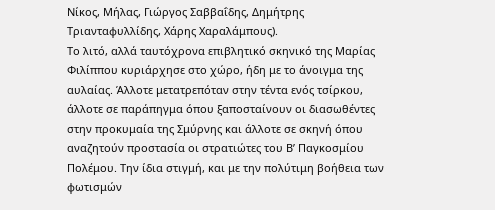Νίκος, Μήλας, Γιώργος Σαββαΐδης, Δημήτρης Τριανταφυλλίδης, Χάρης Χαραλάμπους).
Το λιτό, αλλά ταυτόχρονα επιβλητικό σκηνικό της Μαρίας Φιλίππου κυριάρχησε στο χώρο, ήδη με το άνοιγμα της αυλαίας. Άλλοτε μετατρεπόταν στην τέντα ενός τσίρκου, άλλοτε σε παράπηγμα όπου ξαποσταίνουν οι διασωθέντες στην προκυμαία της Σμύρνης και άλλοτε σε σκηνή όπου αναζητούν προστασία οι στρατιώτες του Β’ Παγκοσμίου Πολέμου. Την ίδια στιγμή, και με την πολύτιμη βοήθεια των φωτισμών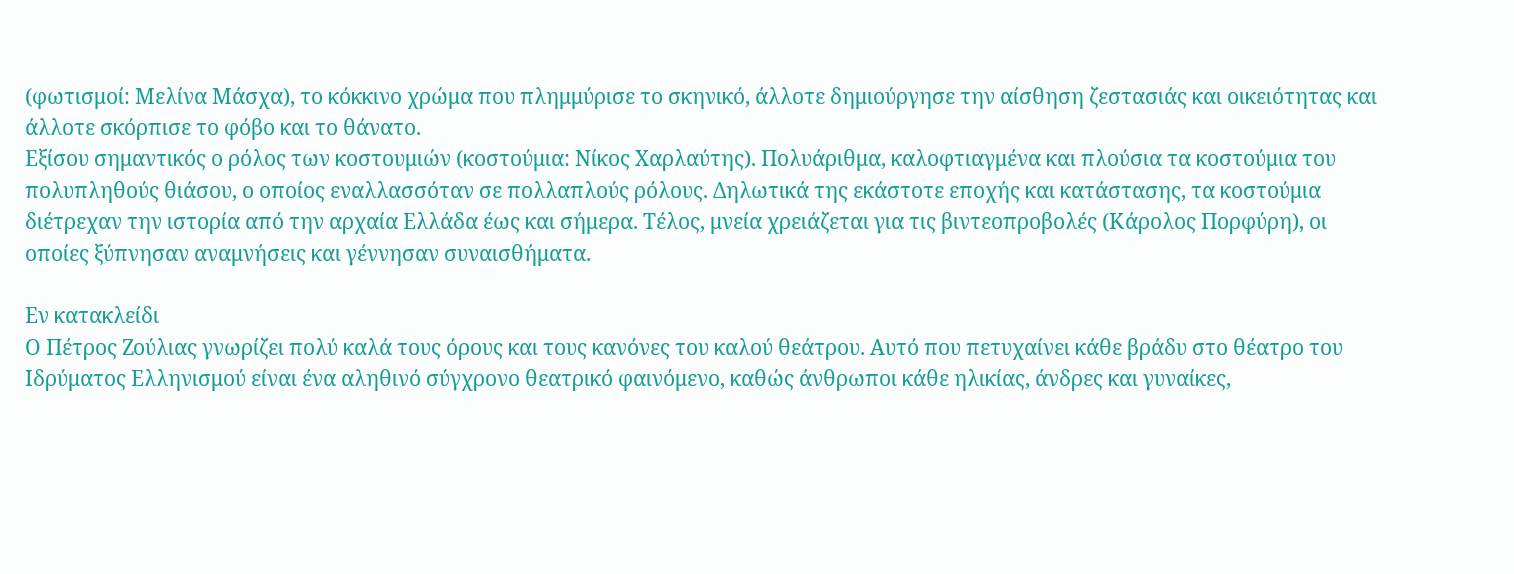(φωτισμοί: Μελίνα Μάσχα), το κόκκινο χρώμα που πλημμύρισε το σκηνικό, άλλοτε δημιούργησε την αίσθηση ζεστασιάς και οικειότητας και άλλοτε σκόρπισε το φόβο και το θάνατο.
Εξίσου σημαντικός ο ρόλος των κοστουμιών (κοστούμια: Νίκος Χαρλαύτης). Πολυάριθμα, καλοφτιαγμένα και πλούσια τα κοστούμια του πολυπληθούς θιάσου, ο οποίος εναλλασσόταν σε πολλαπλούς ρόλους. Δηλωτικά της εκάστοτε εποχής και κατάστασης, τα κοστούμια διέτρεχαν την ιστορία από την αρχαία Ελλάδα έως και σήμερα. Τέλος, μνεία χρειάζεται για τις βιντεοπροβολές (Κάρολος Πορφύρη), οι οποίες ξύπνησαν αναμνήσεις και γέννησαν συναισθήματα.

Εν κατακλείδι
Ο Πέτρος Ζούλιας γνωρίζει πολύ καλά τους όρους και τους κανόνες του καλού θεάτρου. Αυτό που πετυχαίνει κάθε βράδυ στο θέατρο του Ιδρύματος Ελληνισμού είναι ένα αληθινό σύγχρονο θεατρικό φαινόμενο, καθώς άνθρωποι κάθε ηλικίας, άνδρες και γυναίκες,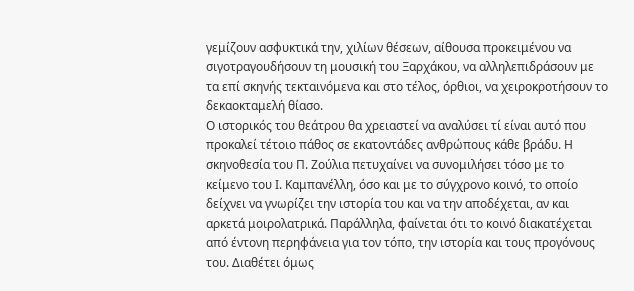γεμίζουν ασφυκτικά την, χιλίων θέσεων, αίθουσα προκειμένου να σιγοτραγουδήσουν τη μουσική του Ξαρχάκου, να αλληλεπιδράσουν με τα επί σκηνής τεκταινόμενα και στο τέλος, όρθιοι, να χειροκροτήσουν το δεκαοκταμελή θίασο.
Ο ιστορικός του θεάτρου θα χρειαστεί να αναλύσει τί είναι αυτό που προκαλεί τέτοιο πάθος σε εκατοντάδες ανθρώπους κάθε βράδυ. Η σκηνοθεσία του Π. Ζούλια πετυχαίνει να συνομιλήσει τόσο με το κείμενο του Ι. Καμπανέλλη, όσο και με το σύγχρονο κοινό, το οποίο δείχνει να γνωρίζει την ιστορία του και να την αποδέχεται, αν και αρκετά μοιρολατρικά. Παράλληλα, φαίνεται ότι το κοινό διακατέχεται από έντονη περηφάνεια για τον τόπο, την ιστορία και τους προγόνους του. Διαθέτει όμως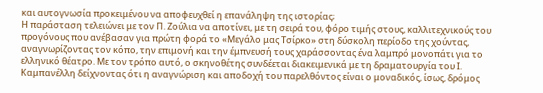και αυτογνωσία προκειμένου να αποφευχθεί η επανάληψη της ιστορίας;
Η παράσταση τελειώνει με τον Π. Ζούλια να αποτίνει, με τη σειρά του, φόρο τιμής στους, καλλιτεχνικούς του προγόνους που ανέβασαν για πρώτη φορά το «Μεγάλο μας Τσίρκο» στη δύσκολη περίοδο της χούντας, αναγνωρίζοντας τον κόπο, την επιμονή και την έμπνευσή τους χαράσσοντας ένα λαμπρό μονοπάτι για το ελληνικό θέατρο. Με τον τρόπο αυτό, ο σκηνοθέτης συνδέεται διακειμενικά με τη δραματουργία του Ι. Καμπανέλλη δείχνοντας ότι η αναγνώριση και αποδοχή του παρελθόντος είναι ο μοναδικός, ίσως, δρόμος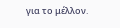για το μέλλον.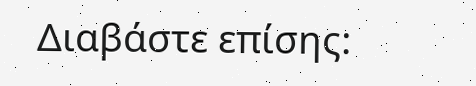Διαβάστε επίσης: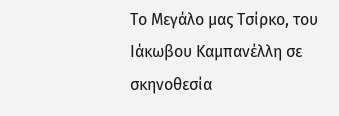Το Μεγάλο μας Τσίρκο, του Ιάκωβου Καμπανέλλη σε σκηνοθεσία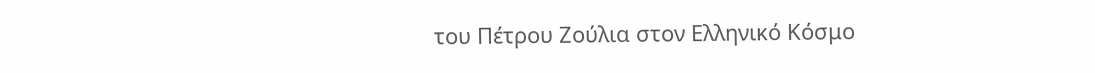του Πέτρου Ζούλια στον Ελληνικό Κόσμο